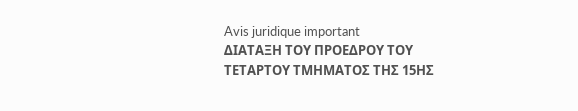Avis juridique important
ΔΙΑΤΑΞΗ ΤΟΥ ΠΡΟΕΔΡΟΥ ΤΟΥ ΤΕΤΑΡΤΟΥ ΤΜΗΜΑΤΟΣ ΤΗΣ 15ΗΣ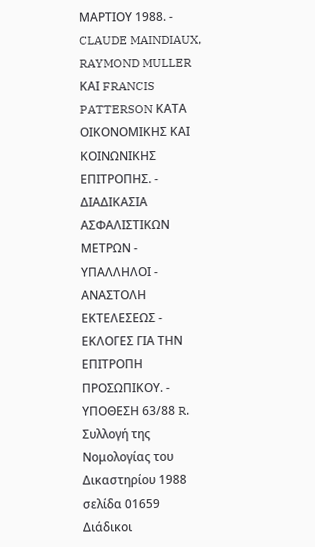ΜΑΡΤΙΟΥ 1988. - CLAUDE MAINDIAUX, RAYMOND MULLER ΚΑΙ FRANCIS PATTERSON ΚΑΤΑ ΟΙΚΟΝΟΜΙΚΗΣ ΚΑΙ ΚΟΙΝΩΝΙΚΗΣ ΕΠΙΤΡΟΠΗΣ. - ΔΙΑΔΙΚΑΣΙΑ ΑΣΦΑΛΙΣΤΙΚΩΝ ΜΕΤΡΩΝ - ΥΠΑΛΛΗΛΟΙ - ΑΝΑΣΤΟΛΗ ΕΚΤΕΛΕΣΕΩΣ - ΕΚΛΟΓΕΣ ΓΙΑ ΤΗΝ ΕΠΙΤΡΟΠΗ ΠΡΟΣΩΠΙΚΟΥ. - ΥΠΟΘΕΣΗ 63/88 R.
Συλλογή της Νομολογίας του Δικαστηρίου 1988 σελίδα 01659
Διάδικοι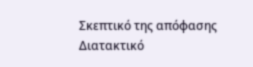Σκεπτικό της απόφασης
Διατακτικό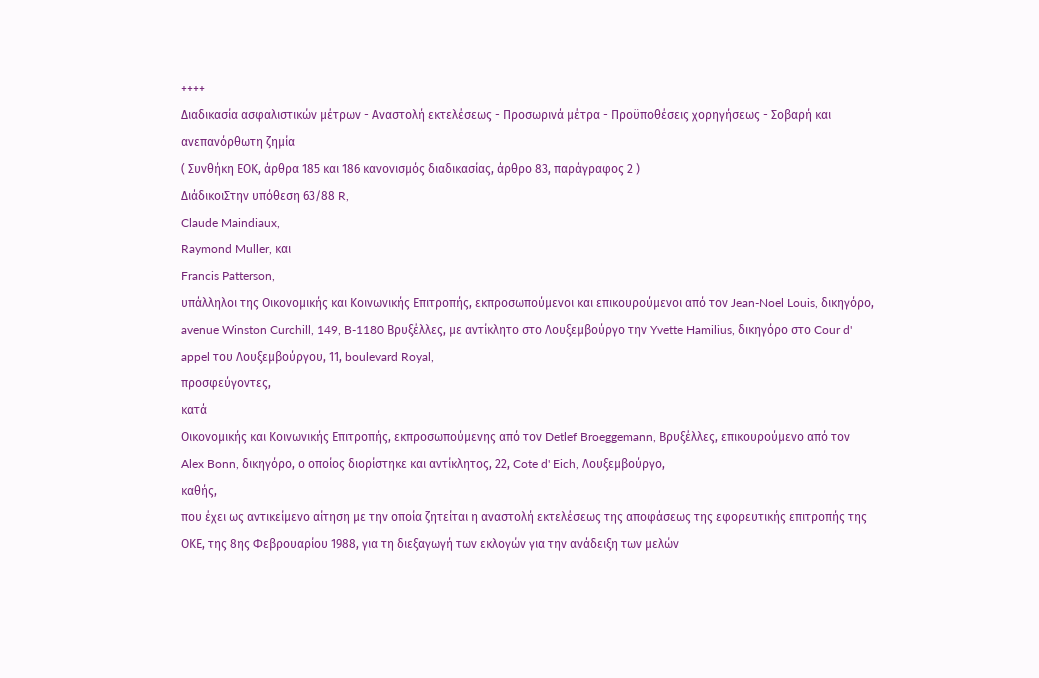++++
Διαδικασία ασφαλιστικών μέτρων - Αναστολή εκτελέσεως - Προσωρινά μέτρα - Προϋποθέσεις χορηγήσεως - Σοβαρή και ανεπανόρθωτη ζημία
( Συνθήκη ΕΟΚ, άρθρα 185 και 186 κανονισμός διαδικασίας, άρθρο 83, παράγραφος 2 )
ΔιάδικοιΣτην υπόθεση 63/88 R,
Claude Maindiaux,
Raymond Muller, και
Francis Patterson,
υπάλληλοι της Οικονομικής και Κοινωνικής Επιτροπής, εκπροσωπούμενοι και επικουρούμενοι από τον Jean-Noel Louis, δικηγόρο, avenue Winston Curchill, 149, B-1180 Βρυξέλλες, με αντίκλητο στο Λουξεμβούργο την Yvette Hamilius, δικηγόρο στο Cour d' appel του Λουξεμβούργου, 11, boulevard Royal,
προσφεύγοντες,
κατά
Οικονομικής και Κοινωνικής Επιτροπής, εκπροσωπούμενης από τον Detlef Broeggemann, Βρυξέλλες, επικουρούμενο από τον Alex Bonn, δικηγόρο, ο οποίος διορίστηκε και αντίκλητος, 22, Cote d' Eich, Λουξεμβούργο,
καθής,
που έχει ως αντικείμενο αίτηση με την οποία ζητείται η αναστολή εκτελέσεως της αποφάσεως της εφορευτικής επιτροπής της ΟΚΕ, της 8ης Φεβρουαρίου 1988, για τη διεξαγωγή των εκλογών για την ανάδειξη των μελών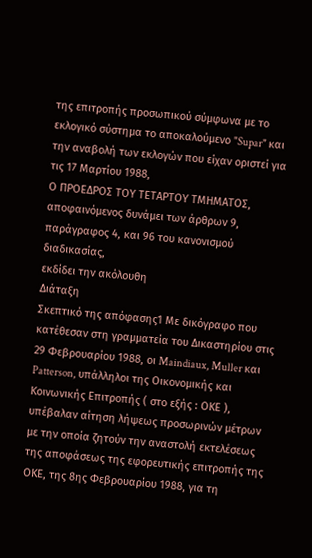της επιτροπής προσωπικού σύμφωνα με το εκλογικό σύστημα το αποκαλούμενο "Supar" και την αναβολή των εκλογών που είχαν οριστεί για τις 17 Μαρτίου 1988,
Ο ΠΡΟΕΔΡΟΣ ΤΟΥ ΤΕΤΑΡΤΟΥ ΤΜΗΜΑΤΟΣ,
αποφαινόμενος δυνάμει των άρθρων 9, παράγραφος 4, και 96 του κανονισμού διαδικασίας,
εκδίδει την ακόλουθη
Διάταξη
Σκεπτικό της απόφασης1 Με δικόγραφο που κατέθεσαν στη γραμματεία του Δικαστηρίου στις 29 Φεβρουαρίου 1988, οι Maindiaux, Muller και Patterson, υπάλληλοι της Οικονομικής και Κοινωνικής Επιτροπής ( στο εξής : ΟΚΕ ), υπέβαλαν αίτηση λήψεως προσωρινών μέτρων με την οποία ζητούν την αναστολή εκτελέσεως της αποφάσεως της εφορευτικής επιτροπής της ΟΚΕ, της 8ης Φεβρουαρίου 1988, για τη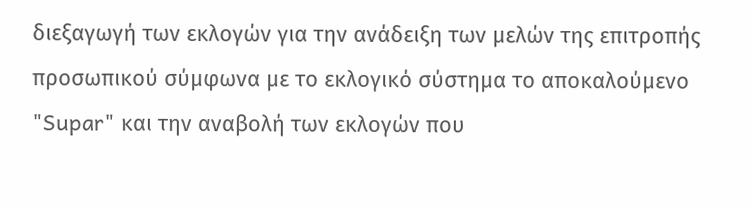διεξαγωγή των εκλογών για την ανάδειξη των μελών της επιτροπής προσωπικού σύμφωνα με το εκλογικό σύστημα το αποκαλούμενο "Supar" και την αναβολή των εκλογών που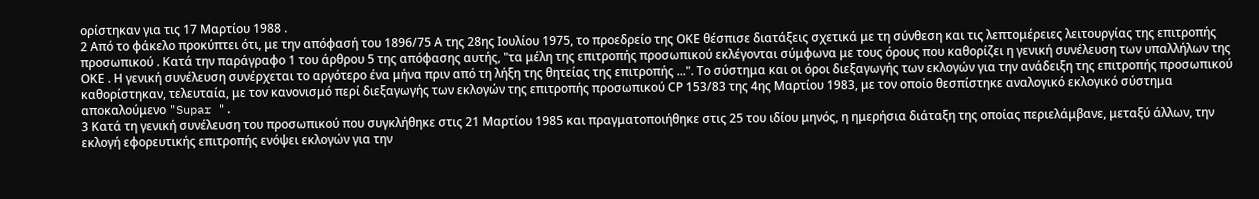ορίστηκαν για τις 17 Μαρτίου 1988 .
2 Από το φάκελο προκύπτει ότι, με την απόφασή του 1896/75 Α της 28ης Ιουλίου 1975, το προεδρείο της ΟΚΕ θέσπισε διατάξεις σχετικά με τη σύνθεση και τις λεπτομέρειες λειτουργίας της επιτροπής προσωπικού . Κατά την παράγραφο 1 του άρθρου 5 της απόφασης αυτής, "τα μέλη της επιτροπής προσωπικού εκλέγονται σύμφωνα με τους όρους που καθορίζει η γενική συνέλευση των υπαλλήλων της ΟΚΕ . Η γενική συνέλευση συνέρχεται το αργότερο ένα μήνα πριν από τη λήξη της θητείας της επιτροπής ...". Το σύστημα και οι όροι διεξαγωγής των εκλογών για την ανάδειξη της επιτροπής προσωπικού καθορίστηκαν, τελευταία, με τον κανονισμό περί διεξαγωγής των εκλογών της επιτροπής προσωπικού CΡ 153/83 της 4ης Μαρτίου 1983, με τον οποίο θεσπίστηκε αναλογικό εκλογικό σύστημα αποκαλούμενο "Supar ".
3 Κατά τη γενική συνέλευση του προσωπικού που συγκλήθηκε στις 21 Μαρτίου 1985 και πραγματοποιήθηκε στις 25 του ιδίου μηνός, η ημερήσια διάταξη της οποίας περιελάμβανε, μεταξύ άλλων, την εκλογή εφορευτικής επιτροπής ενόψει εκλογών για την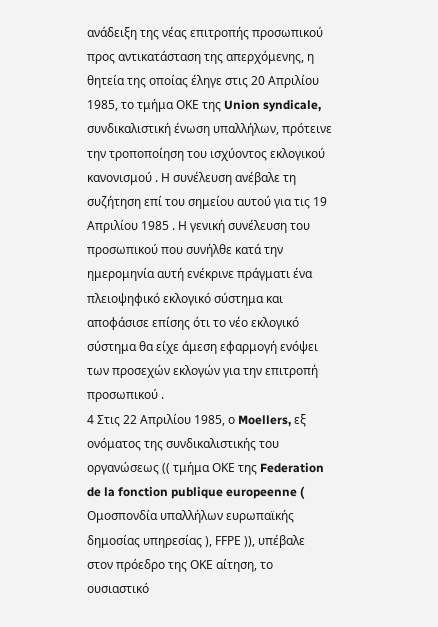ανάδειξη της νέας επιτροπής προσωπικού προς αντικατάσταση της απερχόμενης, η θητεία της οποίας έληγε στις 20 Απριλίου 1985, το τμήμα ΟΚΕ της Union syndicale, συνδικαλιστική ένωση υπαλλήλων, πρότεινε την τροποποίηση του ισχύοντος εκλογικού κανονισμού . Η συνέλευση ανέβαλε τη συζήτηση επί του σημείου αυτού για τις 19 Απριλίου 1985 . Η γενική συνέλευση του προσωπικού που συνήλθε κατά την ημερομηνία αυτή ενέκρινε πράγματι ένα πλειοψηφικό εκλογικό σύστημα και αποφάσισε επίσης ότι το νέο εκλογικό σύστημα θα είχε άμεση εφαρμογή ενόψει των προσεχών εκλογών για την επιτροπή προσωπικού .
4 Στις 22 Απριλίου 1985, ο Moellers, εξ ονόματος της συνδικαλιστικής του οργανώσεως (( τμήμα ΟΚΕ της Federation de la fonction publique europeenne ( Ομοσπονδία υπαλλήλων ευρωπαϊκής δημοσίας υπηρεσίας ), FFΡΕ )), υπέβαλε στον πρόεδρο της ΟΚΕ αίτηση, το ουσιαστικό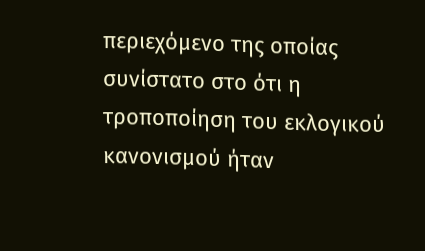περιεχόμενο της οποίας συνίστατο στο ότι η τροποποίηση του εκλογικού κανονισμού ήταν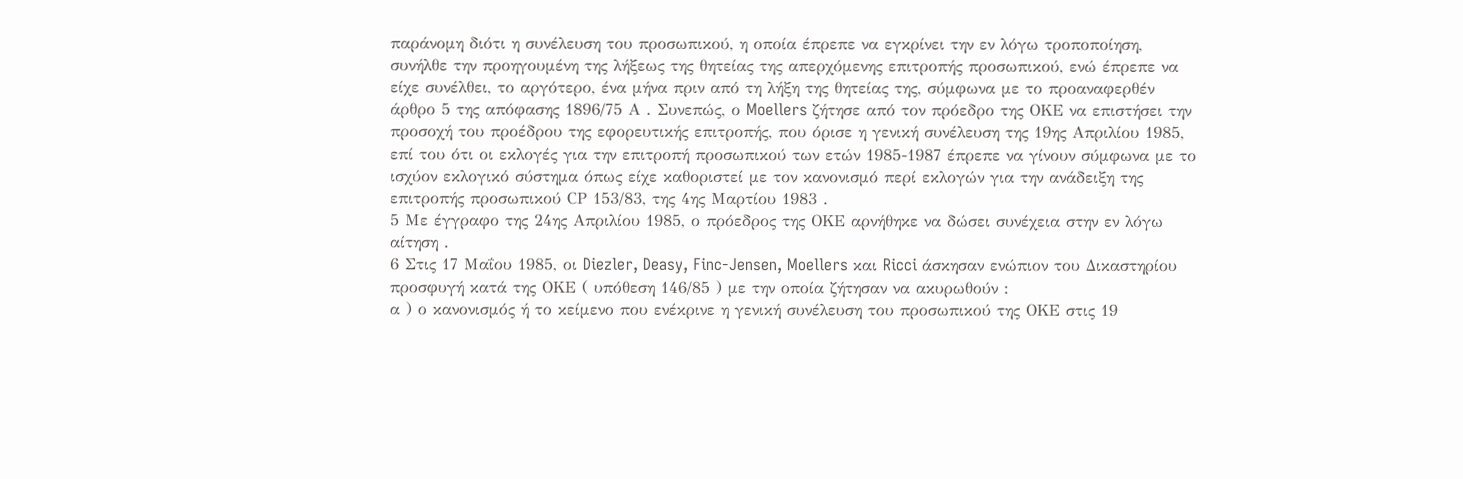παράνομη διότι η συνέλευση του προσωπικού, η οποία έπρεπε να εγκρίνει την εν λόγω τροποποίηση, συνήλθε την προηγουμένη της λήξεως της θητείας της απερχόμενης επιτροπής προσωπικού, ενώ έπρεπε να είχε συνέλθει, το αργότερο, ένα μήνα πριν από τη λήξη της θητείας της, σύμφωνα με το προαναφερθέν άρθρο 5 της απόφασης 1896/75 Α . Συνεπώς, ο Moellers ζήτησε από τον πρόεδρο της ΟΚΕ να επιστήσει την προσοχή του προέδρου της εφορευτικής επιτροπής, που όρισε η γενική συνέλευση της 19ης Απριλίου 1985, επί του ότι οι εκλογές για την επιτροπή προσωπικού των ετών 1985-1987 έπρεπε να γίνουν σύμφωνα με το ισχύον εκλογικό σύστημα όπως είχε καθοριστεί με τον κανονισμό περί εκλογών για την ανάδειξη της επιτροπής προσωπικού CΡ 153/83, της 4ης Μαρτίου 1983 .
5 Με έγγραφο της 24ης Απριλίου 1985, ο πρόεδρος της ΟΚΕ αρνήθηκε να δώσει συνέχεια στην εν λόγω αίτηση .
6 Στις 17 Μαΐου 1985, οι Diezler, Deasy, Finc-Jensen, Moellers και Ricci άσκησαν ενώπιον του Δικαστηρίου προσφυγή κατά της ΟΚΕ ( υπόθεση 146/85 ) με την οποία ζήτησαν να ακυρωθούν :
α ) ο κανονισμός ή το κείμενο που ενέκρινε η γενική συνέλευση του προσωπικού της ΟΚΕ στις 19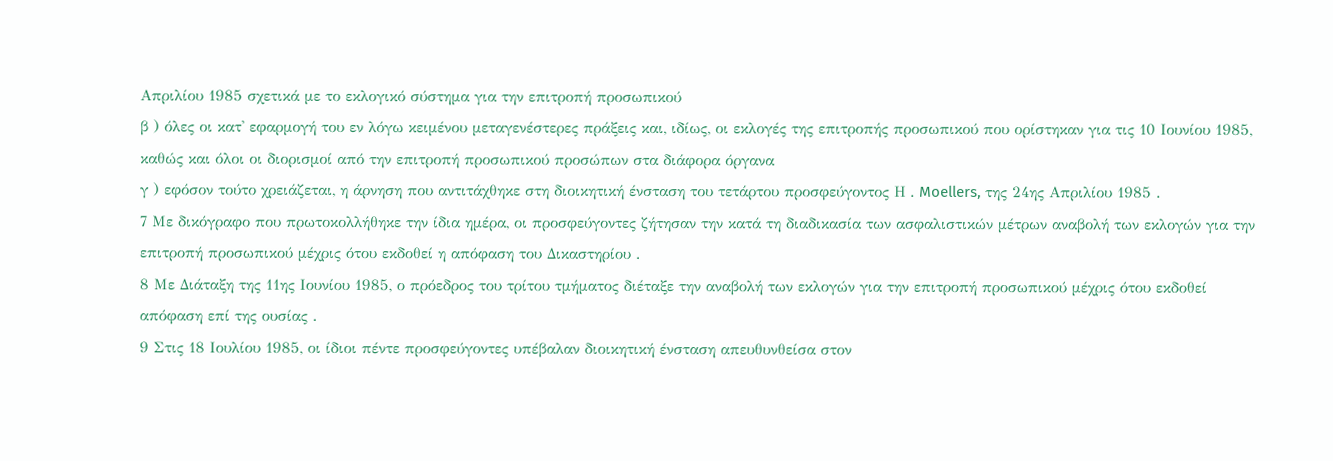Απριλίου 1985 σχετικά με το εκλογικό σύστημα για την επιτροπή προσωπικού
β ) όλες οι κατ' εφαρμογή του εν λόγω κειμένου μεταγενέστερες πράξεις και, ιδίως, οι εκλογές της επιτροπής προσωπικού που ορίστηκαν για τις 10 Ιουνίου 1985, καθώς και όλοι οι διορισμοί από την επιτροπή προσωπικού προσώπων στα διάφορα όργανα
γ ) εφόσον τούτο χρειάζεται, η άρνηση που αντιτάχθηκε στη διοικητική ένσταση του τετάρτου προσφεύγοντος Η . Moellers, της 24ης Απριλίου 1985 .
7 Με δικόγραφο που πρωτοκολλήθηκε την ίδια ημέρα, οι προσφεύγοντες ζήτησαν την κατά τη διαδικασία των ασφαλιστικών μέτρων αναβολή των εκλογών για την επιτροπή προσωπικού μέχρις ότου εκδοθεί η απόφαση του Δικαστηρίου .
8 Με Διάταξη της 11ης Ιουνίου 1985, ο πρόεδρος του τρίτου τμήματος διέταξε την αναβολή των εκλογών για την επιτροπή προσωπικού μέχρις ότου εκδοθεί απόφαση επί της ουσίας .
9 Στις 18 Ιουλίου 1985, οι ίδιοι πέντε προσφεύγοντες υπέβαλαν διοικητική ένσταση απευθυνθείσα στον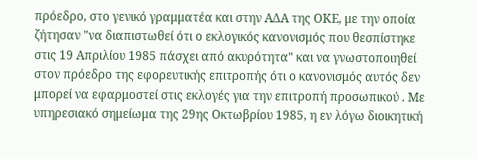πρόεδρο, στο γενικό γραμματέα και στην ΑΔΑ της ΟΚΕ, με την οποία ζήτησαν "να διαπιστωθεί ότι ο εκλογικός κανονισμός που θεσπίστηκε στις 19 Απριλίου 1985 πάσχει από ακυρότητα" και να γνωστοποιηθεί στον πρόεδρο της εφορευτικής επιτροπής ότι ο κανονισμός αυτός δεν μπορεί να εφαρμοστεί στις εκλογές για την επιτροπή προσωπικού . Με υπηρεσιακό σημείωμα της 29ης Οκτωβρίου 1985, η εν λόγω διοικητική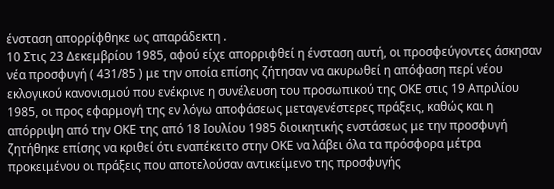ένσταση απορρίφθηκε ως απαράδεκτη .
10 Στις 23 Δεκεμβρίου 1985, αφού είχε απορριφθεί η ένσταση αυτή, οι προσφεύγοντες άσκησαν νέα προσφυγή ( 431/85 ) με την οποία επίσης ζήτησαν να ακυρωθεί η απόφαση περί νέου εκλογικού κανονισμού που ενέκρινε η συνέλευση του προσωπικού της ΟΚΕ στις 19 Απριλίου 1985, οι προς εφαρμογή της εν λόγω αποφάσεως μεταγενέστερες πράξεις, καθώς και η απόρριψη από την ΟΚΕ της από 18 Ιουλίου 1985 διοικητικής ενστάσεως με την προσφυγή ζητήθηκε επίσης να κριθεί ότι εναπέκειτο στην ΟΚΕ να λάβει όλα τα πρόσφορα μέτρα προκειμένου οι πράξεις που αποτελούσαν αντικείμενο της προσφυγής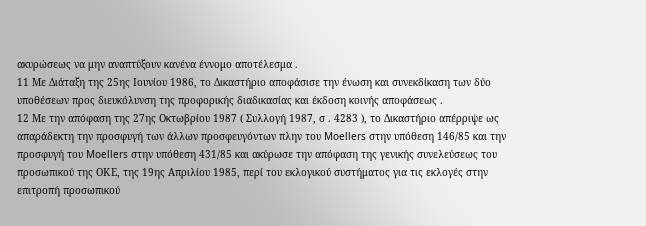ακυρώσεως να μην αναπτύξουν κανένα έννομο αποτέλεσμα .
11 Με Διάταξη της 25ης Ιουνίου 1986, το Δικαστήριο αποφάσισε την ένωση και συνεκδίκαση των δύο υποθέσεων προς διευκόλυνση της προφορικής διαδικασίας και έκδοση κοινής αποφάσεως .
12 Με την απόφαση της 27ης Οκτωβρίου 1987 ( Συλλογή 1987, σ . 4283 ), το Δικαστήριο απέρριψε ως απαράδεκτη την προσφυγή των άλλων προσφευγόντων πλην του Moellers στην υπόθεση 146/85 και την προσφυγή του Moellers στην υπόθεση 431/85 και ακύρωσε την απόφαση της γενικής συνελεύσεως του προσωπικού της ΟΚΕ, της 19ης Απριλίου 1985, περί του εκλογικού συστήματος για τις εκλογές στην επιτροπή προσωπικού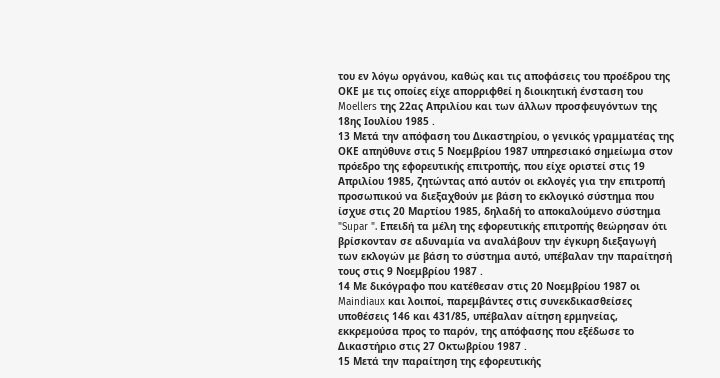του εν λόγω οργάνου, καθώς και τις αποφάσεις του προέδρου της ΟΚΕ με τις οποίες είχε απορριφθεί η διοικητική ένσταση του Moellers της 22ας Απριλίου και των άλλων προσφευγόντων της 18ης Ιουλίου 1985 .
13 Μετά την απόφαση του Δικαστηρίου, ο γενικός γραμματέας της ΟΚΕ απηύθυνε στις 5 Νοεμβρίου 1987 υπηρεσιακό σημείωμα στον πρόεδρο της εφορευτικής επιτροπής, που είχε οριστεί στις 19 Απριλίου 1985, ζητώντας από αυτόν οι εκλογές για την επιτροπή προσωπικού να διεξαχθούν με βάση το εκλογικό σύστημα που ίσχυε στις 20 Μαρτίου 1985, δηλαδή το αποκαλούμενο σύστημα "Supar ". Επειδή τα μέλη της εφορευτικής επιτροπής θεώρησαν ότι βρίσκονταν σε αδυναμία να αναλάβουν την έγκυρη διεξαγωγή των εκλογών με βάση το σύστημα αυτό, υπέβαλαν την παραίτησή τους στις 9 Νοεμβρίου 1987 .
14 Με δικόγραφο που κατέθεσαν στις 20 Νοεμβρίου 1987 οι Maindiaux και λοιποί, παρεμβάντες στις συνεκδικασθείσες υποθέσεις 146 και 431/85, υπέβαλαν αίτηση ερμηνείας, εκκρεμούσα προς το παρόν, της απόφασης που εξέδωσε το Δικαστήριο στις 27 Οκτωβρίου 1987 .
15 Μετά την παραίτηση της εφορευτικής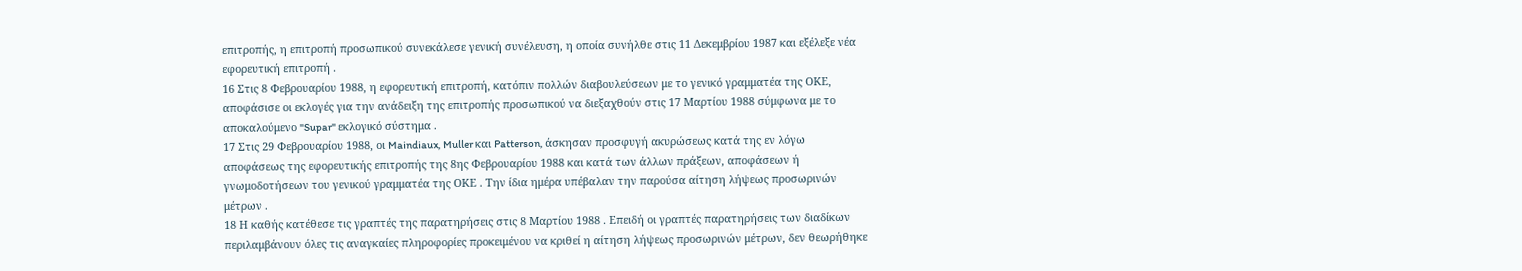επιτροπής, η επιτροπή προσωπικού συνεκάλεσε γενική συνέλευση, η οποία συνήλθε στις 11 Δεκεμβρίου 1987 και εξέλεξε νέα εφορευτική επιτροπή .
16 Στις 8 Φεβρουαρίου 1988, η εφορευτική επιτροπή, κατόπιν πολλών διαβουλεύσεων με το γενικό γραμματέα της ΟΚΕ, αποφάσισε οι εκλογές για την ανάδειξη της επιτροπής προσωπικού να διεξαχθούν στις 17 Μαρτίου 1988 σύμφωνα με το αποκαλούμενο "Supar" εκλογικό σύστημα .
17 Στις 29 Φεβρουαρίου 1988, οι Maindiaux, Muller και Patterson, άσκησαν προσφυγή ακυρώσεως κατά της εν λόγω αποφάσεως της εφορευτικής επιτροπής της 8ης Φεβρουαρίου 1988 και κατά των άλλων πράξεων, αποφάσεων ή γνωμοδοτήσεων του γενικού γραμματέα της ΟΚΕ . Την ίδια ημέρα υπέβαλαν την παρούσα αίτηση λήψεως προσωρινών μέτρων .
18 Η καθής κατέθεσε τις γραπτές της παρατηρήσεις στις 8 Μαρτίου 1988 . Επειδή οι γραπτές παρατηρήσεις των διαδίκων περιλαμβάνουν όλες τις αναγκαίες πληροφορίες προκειμένου να κριθεί η αίτηση λήψεως προσωρινών μέτρων, δεν θεωρήθηκε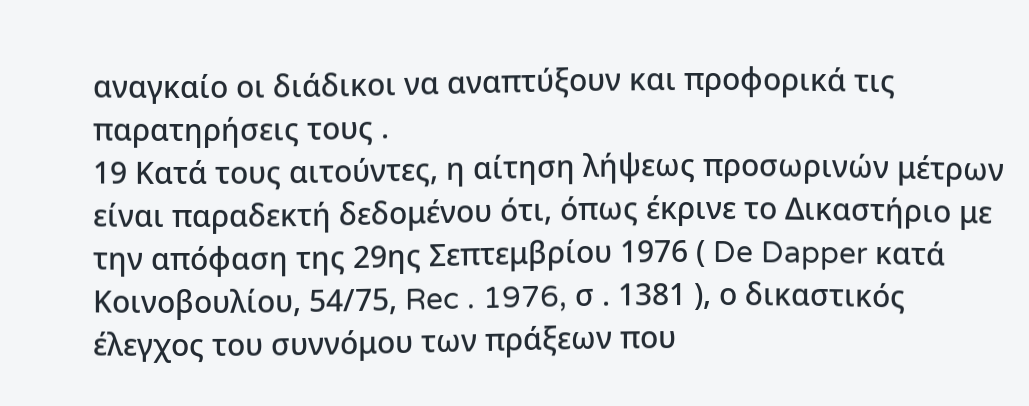αναγκαίο οι διάδικοι να αναπτύξουν και προφορικά τις παρατηρήσεις τους .
19 Κατά τους αιτούντες, η αίτηση λήψεως προσωρινών μέτρων είναι παραδεκτή δεδομένου ότι, όπως έκρινε το Δικαστήριο με την απόφαση της 29ης Σεπτεμβρίου 1976 ( De Dapper κατά Κοινοβουλίου, 54/75, Rec . 1976, σ . 1381 ), ο δικαστικός έλεγχος του συννόμου των πράξεων που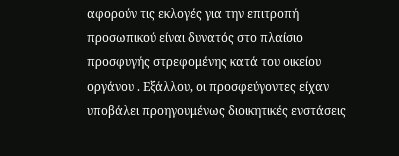αφορούν τις εκλογές για την επιτροπή προσωπικού είναι δυνατός στο πλαίσιο προσφυγής στρεφομένης κατά του οικείου οργάνου . Εξάλλου, οι προσφεύγοντες είχαν υποβάλει προηγουμένως διοικητικές ενστάσεις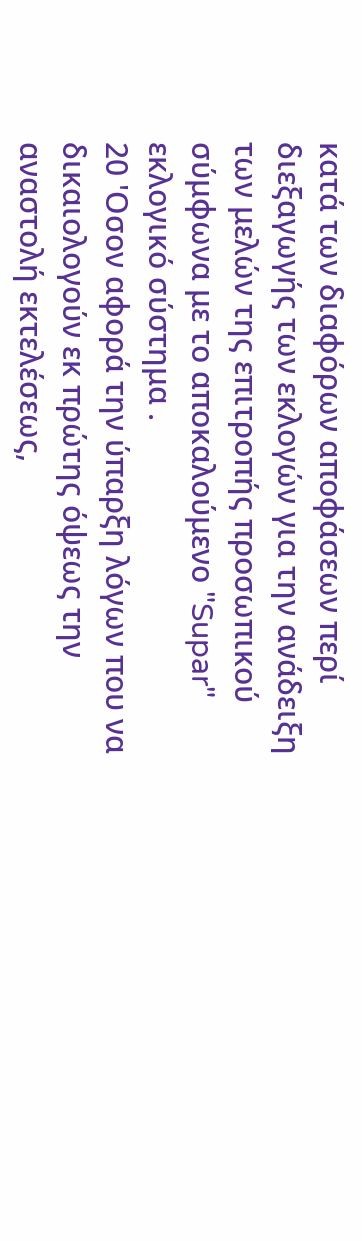κατά των διαφόρων αποφάσεων περί διεξαγωγής των εκλογών για την ανάδειξη των μελών της επιτροπής προσωπικού σύμφωνα με το αποκαλούμενο "Supar" εκλογικό σύστημα .
20 'Οσον αφορά την ύπαρξη λόγων που να δικαιολογούν εκ πρώτης όψεως την αναστολή εκτελέσεως,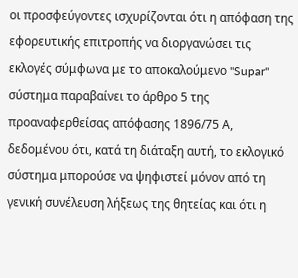οι προσφεύγοντες ισχυρίζονται ότι η απόφαση της εφορευτικής επιτροπής να διοργανώσει τις εκλογές σύμφωνα με το αποκαλούμενο "Supar" σύστημα παραβαίνει το άρθρο 5 της προαναφερθείσας απόφασης 1896/75 Α, δεδομένου ότι, κατά τη διάταξη αυτή, το εκλογικό σύστημα μπορούσε να ψηφιστεί μόνον από τη γενική συνέλευση λήξεως της θητείας και ότι η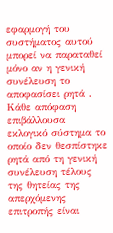εφαρμογή του συστήματος αυτού μπορεί να παραταθεί μόνο αν η γενική συνέλευση το αποφασίσει ρητά . Κάθε απόφαση επιβάλλουσα εκλογικό σύστημα το οποίο δεν θεσπίστηκε ρητά από τη γενική συνέλευση τέλους της θητείας της απερχόμενης επιτροπής είναι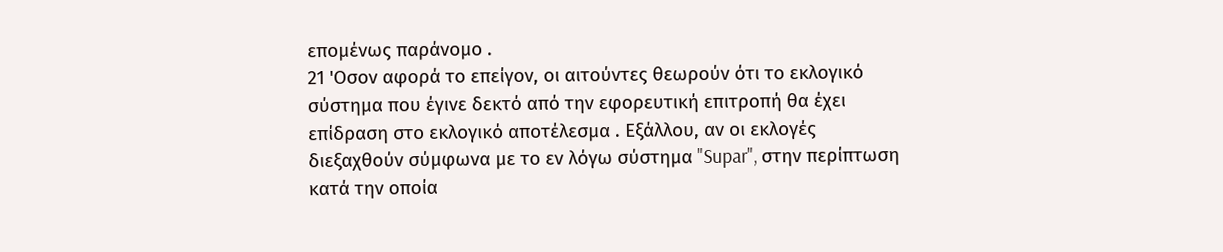επομένως παράνομο .
21 'Οσον αφορά το επείγον, οι αιτούντες θεωρούν ότι το εκλογικό σύστημα που έγινε δεκτό από την εφορευτική επιτροπή θα έχει επίδραση στο εκλογικό αποτέλεσμα . Εξάλλου, αν οι εκλογές διεξαχθούν σύμφωνα με το εν λόγω σύστημα "Supar", στην περίπτωση κατά την οποία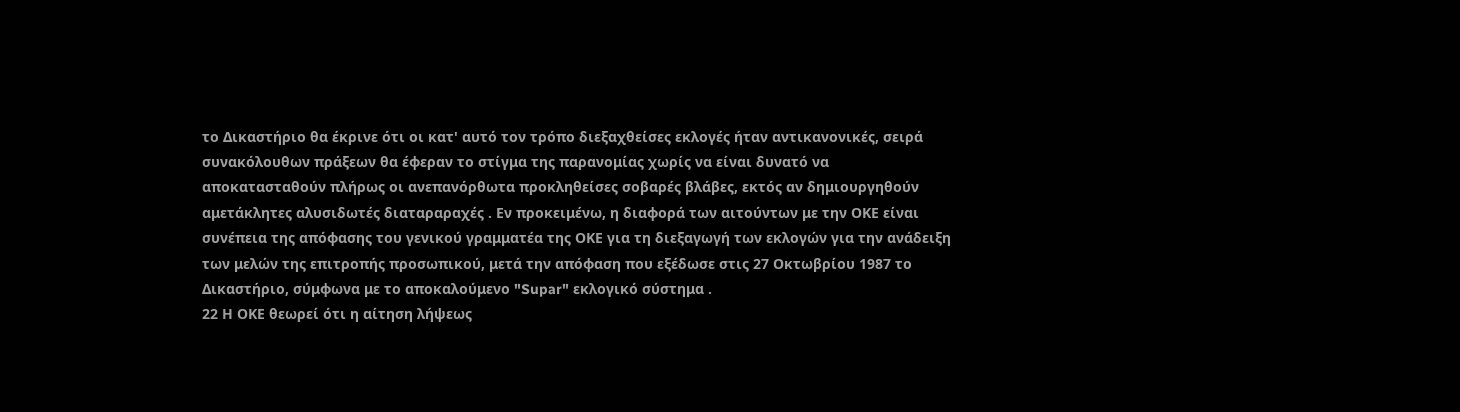το Δικαστήριο θα έκρινε ότι οι κατ' αυτό τον τρόπο διεξαχθείσες εκλογές ήταν αντικανονικές, σειρά συνακόλουθων πράξεων θα έφεραν το στίγμα της παρανομίας χωρίς να είναι δυνατό να αποκατασταθούν πλήρως οι ανεπανόρθωτα προκληθείσες σοβαρές βλάβες, εκτός αν δημιουργηθούν αμετάκλητες αλυσιδωτές διαταραραχές . Εν προκειμένω, η διαφορά των αιτούντων με την ΟΚΕ είναι συνέπεια της απόφασης του γενικού γραμματέα της ΟΚΕ για τη διεξαγωγή των εκλογών για την ανάδειξη των μελών της επιτροπής προσωπικού, μετά την απόφαση που εξέδωσε στις 27 Οκτωβρίου 1987 το Δικαστήριο, σύμφωνα με το αποκαλούμενο "Supar" εκλογικό σύστημα .
22 Η ΟΚΕ θεωρεί ότι η αίτηση λήψεως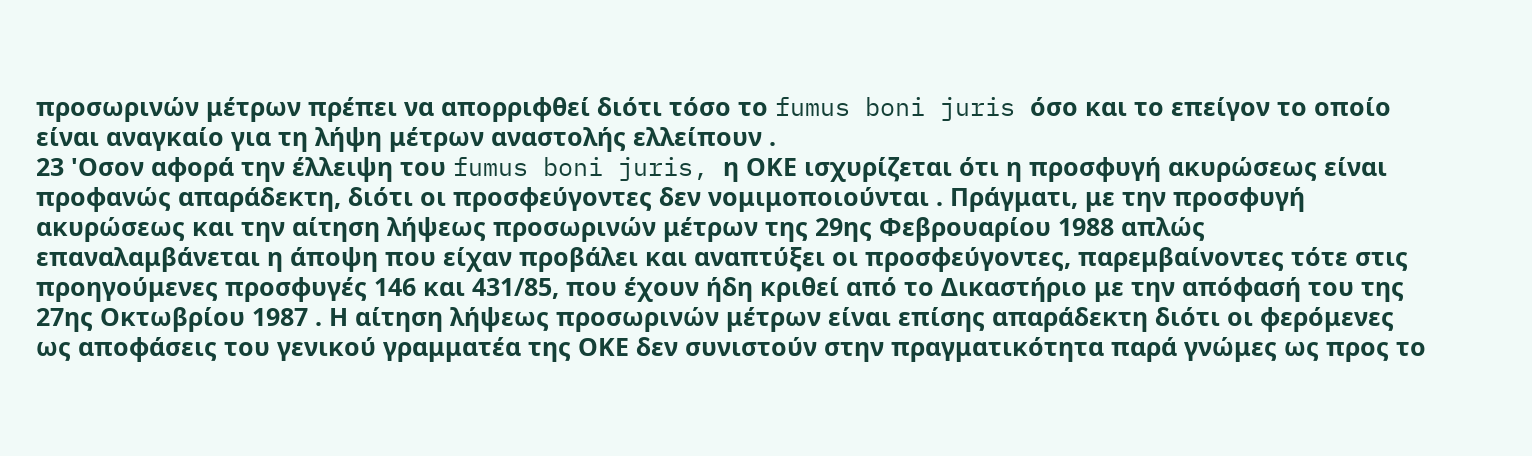προσωρινών μέτρων πρέπει να απορριφθεί διότι τόσο το fumus boni juris όσο και το επείγον το οποίο είναι αναγκαίο για τη λήψη μέτρων αναστολής ελλείπουν .
23 'Οσον αφορά την έλλειψη του fumus boni juris, η ΟΚΕ ισχυρίζεται ότι η προσφυγή ακυρώσεως είναι προφανώς απαράδεκτη, διότι οι προσφεύγοντες δεν νομιμοποιούνται . Πράγματι, με την προσφυγή ακυρώσεως και την αίτηση λήψεως προσωρινών μέτρων της 29ης Φεβρουαρίου 1988 απλώς επαναλαμβάνεται η άποψη που είχαν προβάλει και αναπτύξει οι προσφεύγοντες, παρεμβαίνοντες τότε στις προηγούμενες προσφυγές 146 και 431/85, που έχουν ήδη κριθεί από το Δικαστήριο με την απόφασή του της 27ης Οκτωβρίου 1987 . Η αίτηση λήψεως προσωρινών μέτρων είναι επίσης απαράδεκτη διότι οι φερόμενες ως αποφάσεις του γενικού γραμματέα της ΟΚΕ δεν συνιστούν στην πραγματικότητα παρά γνώμες ως προς το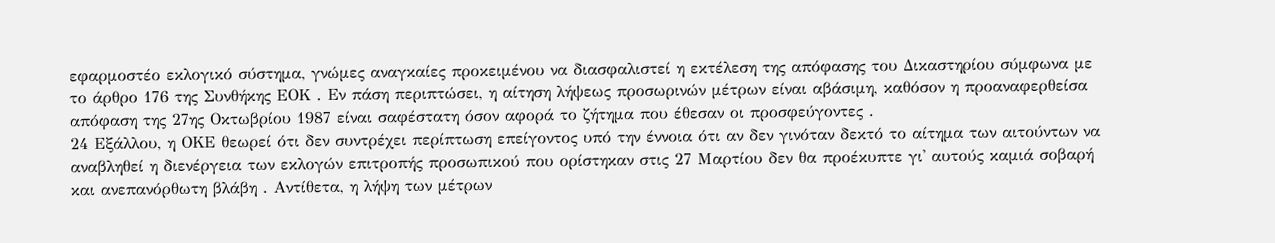εφαρμοστέο εκλογικό σύστημα, γνώμες αναγκαίες προκειμένου να διασφαλιστεί η εκτέλεση της απόφασης του Δικαστηρίου σύμφωνα με το άρθρο 176 της Συνθήκης ΕΟΚ . Εν πάση περιπτώσει, η αίτηση λήψεως προσωρινών μέτρων είναι αβάσιμη, καθόσον η προαναφερθείσα απόφαση της 27ης Οκτωβρίου 1987 είναι σαφέστατη όσον αφορά το ζήτημα που έθεσαν οι προσφεύγοντες .
24 Εξάλλου, η ΟΚΕ θεωρεί ότι δεν συντρέχει περίπτωση επείγοντος υπό την έννοια ότι αν δεν γινόταν δεκτό το αίτημα των αιτούντων να αναβληθεί η διενέργεια των εκλογών επιτροπής προσωπικού που ορίστηκαν στις 27 Μαρτίου δεν θα προέκυπτε γι' αυτούς καμιά σοβαρή και ανεπανόρθωτη βλάβη . Αντίθετα, η λήψη των μέτρων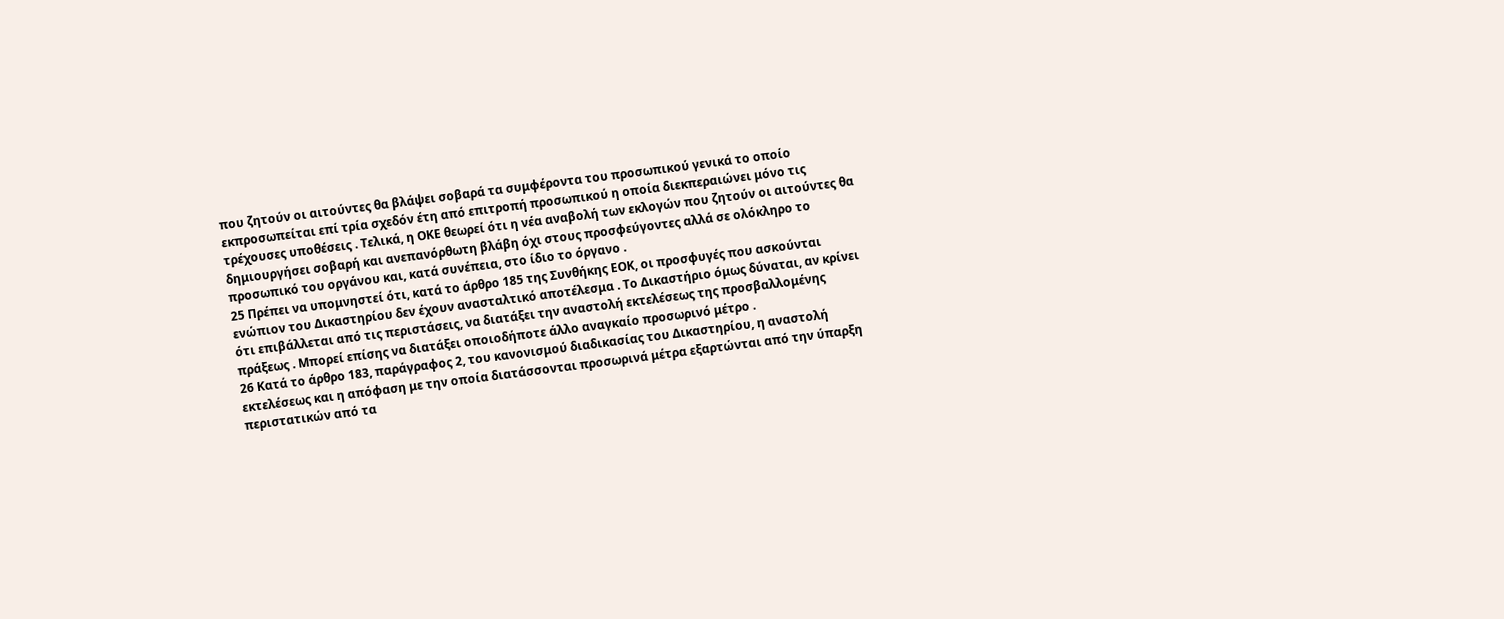που ζητούν οι αιτούντες θα βλάψει σοβαρά τα συμφέροντα του προσωπικού γενικά το οποίο εκπροσωπείται επί τρία σχεδόν έτη από επιτροπή προσωπικού η οποία διεκπεραιώνει μόνο τις τρέχουσες υποθέσεις . Τελικά, η ΟΚΕ θεωρεί ότι η νέα αναβολή των εκλογών που ζητούν οι αιτούντες θα δημιουργήσει σοβαρή και ανεπανόρθωτη βλάβη όχι στους προσφεύγοντες αλλά σε ολόκληρο το προσωπικό του οργάνου και, κατά συνέπεια, στο ίδιο το όργανο .
25 Πρέπει να υπομνηστεί ότι, κατά το άρθρο 185 της Συνθήκης ΕΟΚ, οι προσφυγές που ασκούνται ενώπιον του Δικαστηρίου δεν έχουν ανασταλτικό αποτέλεσμα . Το Δικαστήριο όμως δύναται, αν κρίνει ότι επιβάλλεται από τις περιστάσεις, να διατάξει την αναστολή εκτελέσεως της προσβαλλομένης πράξεως . Μπορεί επίσης να διατάξει οποιοδήποτε άλλο αναγκαίο προσωρινό μέτρο .
26 Κατά το άρθρο 183, παράγραφος 2, του κανονισμού διαδικασίας του Δικαστηρίου, η αναστολή εκτελέσεως και η απόφαση με την οποία διατάσσονται προσωρινά μέτρα εξαρτώνται από την ύπαρξη περιστατικών από τα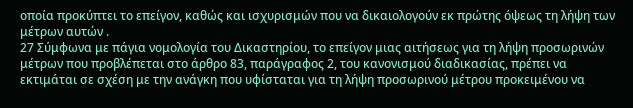οποία προκύπτει το επείγον, καθώς και ισχυρισμών που να δικαιολογούν εκ πρώτης όψεως τη λήψη των μέτρων αυτών .
27 Σύμφωνα με πάγια νομολογία του Δικαστηρίου, το επείγον μιας αιτήσεως για τη λήψη προσωρινών μέτρων που προβλέπεται στο άρθρο 83, παράγραφος 2, του κανονισμού διαδικασίας, πρέπει να εκτιμάται σε σχέση με την ανάγκη που υφίσταται για τη λήψη προσωρινού μέτρου προκειμένου να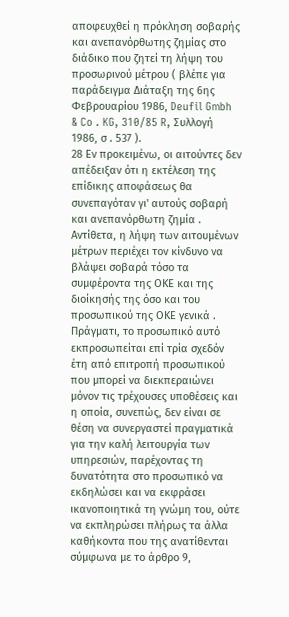αποφευχθεί η πρόκληση σοβαρής και ανεπανόρθωτης ζημίας στο διάδικο που ζητεί τη λήψη του προσωρινού μέτρου ( βλέπε για παράδειγμα Διάταξη της 6ης Φεβρουαρίου 1986, Deufil Gmbh & Co . KG, 310/85 R, Συλλογή 1986, σ . 537 ).
28 Εν προκειμένω, οι αιτούντες δεν απέδειξαν ότι η εκτέλεση της επίδικης αποφάσεως θα συνεπαγόταν γι' αυτούς σοβαρή και ανεπανόρθωτη ζημία . Αντίθετα, η λήψη των αιτουμένων μέτρων περιέχει τον κίνδυνο να βλάψει σοβαρά τόσο τα συμφέροντα της ΟΚΕ και της διοίκησής της όσο και του προσωπικού της ΟΚΕ γενικά . Πράγματι, το προσωπικό αυτό εκπροσωπείται επί τρία σχεδόν έτη από επιτροπή προσωπικού που μπορεί να διεκπεραιώνει μόνον τις τρέχουσες υποθέσεις και η οποία, συνεπώς, δεν είναι σε θέση να συνεργαστεί πραγματικά για την καλή λειτουργία των υπηρεσιών, παρέχοντας τη δυνατότητα στο προσωπικό να εκδηλώσει και να εκφράσει ικανοποιητικά τη γνώμη του, ούτε να εκπληρώσει πλήρως τα άλλα καθήκοντα που της ανατίθενται σύμφωνα με το άρθρο 9,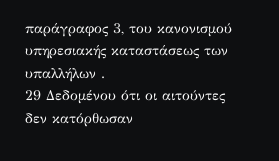παράγραφος 3, του κανονισμού υπηρεσιακής καταστάσεως των υπαλλήλων .
29 Δεδομένου ότι οι αιτούντες δεν κατόρθωσαν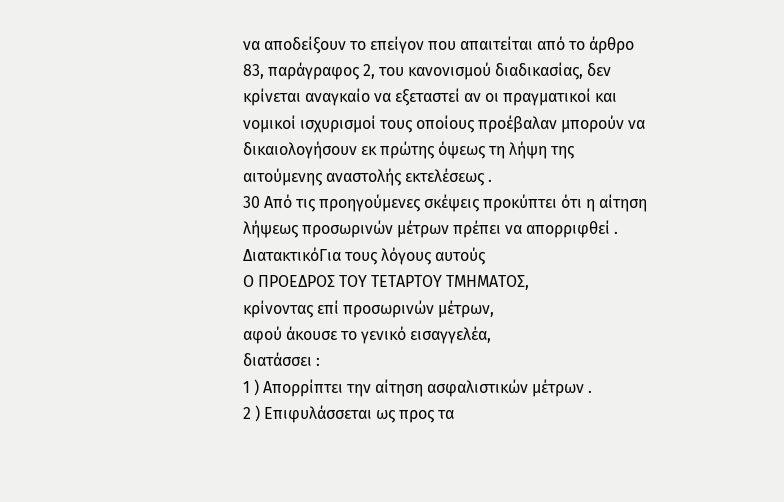να αποδείξουν το επείγον που απαιτείται από το άρθρο 83, παράγραφος 2, του κανονισμού διαδικασίας, δεν κρίνεται αναγκαίο να εξεταστεί αν οι πραγματικοί και νομικοί ισχυρισμοί τους οποίους προέβαλαν μπορούν να δικαιολογήσουν εκ πρώτης όψεως τη λήψη της αιτούμενης αναστολής εκτελέσεως .
30 Από τις προηγούμενες σκέψεις προκύπτει ότι η αίτηση λήψεως προσωρινών μέτρων πρέπει να απορριφθεί .
ΔιατακτικόΓια τους λόγους αυτούς
Ο ΠΡΟΕΔΡΟΣ ΤΟΥ ΤΕΤΑΡΤΟΥ ΤΜΗΜΑΤΟΣ,
κρίνοντας επί προσωρινών μέτρων,
αφού άκουσε το γενικό εισαγγελέα,
διατάσσει :
1 ) Απορρίπτει την αίτηση ασφαλιστικών μέτρων .
2 ) Επιφυλάσσεται ως προς τα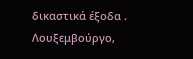δικαστικά έξοδα .
Λουξεμβούργο,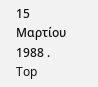15 Μαρτίου 1988 .
Top